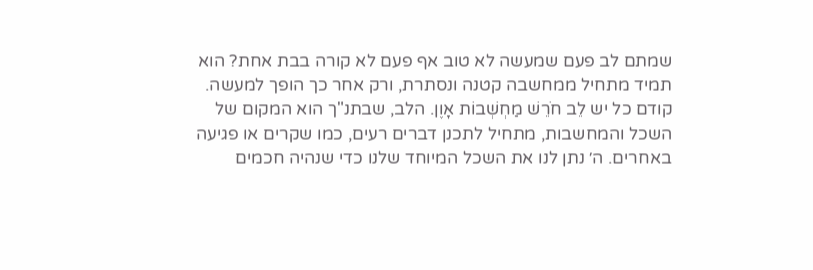שמתם לב פעם שמעשה לא טוב אף פעם לא קורה בבת אחת? הוא תמיד מתחיל ממחשבה קטנה ונסתרת, ורק אחר כך הופך למעשה. קודם כל יש לֵב חֹרֵשׁ מַחְשְׁבוֹת אָוֶן. הלב, שבתנ"ך הוא המקום של השכל והמחשבות, מתחיל לתכנן דברים רעים, כמו שקרים או פגיעה באחרים. ה׳ נתן לנו את השכל המיוחד שלנו כדי שנהיה חכמים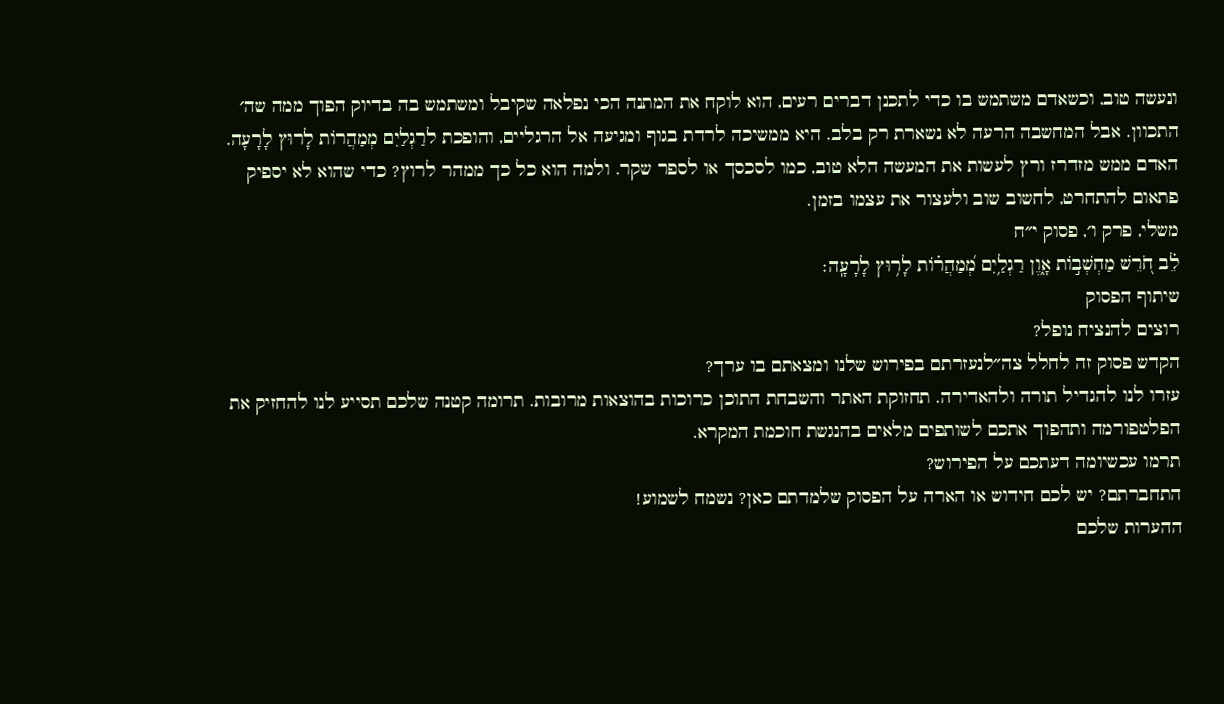ונעשה טוב, וכשאדם משתמש בו כדי לתכנן דברים רעים, הוא לוקח את המתנה הכי נפלאה שקיבל ומשתמש בה בדיוק הפוך ממה שה׳ התכוון. אבל המחשבה הרעה לא נשארת רק בלב. היא ממשיכה לרדת בגוף ומגיעה אל הרגליים, והופכת לרַגְלַיִם מְמַהֲרוֹת לָרוּץ לָרָעָה. האדם ממש מזדרז ורץ לעשות את המעשה הלא טוב, כמו לסכסך או לספר שקר. ולמה הוא כל כך ממהר לרוץ? כדי שהוא לא יספיק פתאום להתחרט, לחשוב שוב ולעצור את עצמו בזמן.
משלי, פרק ו׳, פסוק י״ח
לֵ֗ב חֹ֭רֵשׁ מַחְשְׁב֣וֹת אָ֑וֶן רַגְלַ֥יִם מְ֝מַהֲר֗וֹת לָר֥וּץ לָרָעָֽה׃
שיתוף הפסוק
רוצים להנציח נופל?
הקדש פסוק זה לחלל צה״לנעזרתם בפירוש שלנו ומצאתם בו ערך?
עזרו לנו להגדיל תורה ולהאדירה. תחזוקת האתר והשבחת התוכן כרוכות בהוצאות מרובות. תרומה קטנה שלכם תסייע לנו להחזיק את הפלטפורמה ותהפוך אתכם לשותפים מלאים בהנגשת חוכמת המקרא.
תרמו עכשיומה דעתכם על הפירוש?
התחברתם? יש לכם חידוש או הארה על הפסוק שלמדתם כאן? נשמח לשמוע!
ההערות שלכם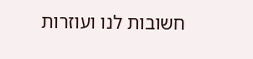חשובות לנו ועוזרות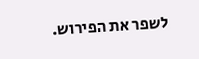לשפר את הפירוש.